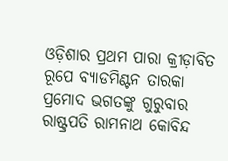ଓଡ଼ିଶାର ପ୍ରଥମ ପାରା କ୍ରୀଡ଼ାବିତ ରୂପେ ବ୍ୟାଡମିଣ୍ଟନ ତାରକା ପ୍ରମୋଦ ଭଗତଙ୍କୁ ଗୁରୁବାର ରାଷ୍ଟ୍ରପତି ରାମନାଥ କୋବିନ୍ଦ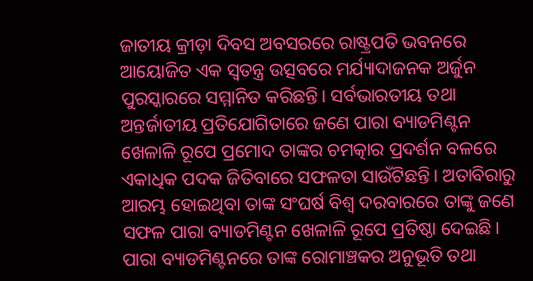ଜାତୀୟ କ୍ରୀଡ଼ା ଦିବସ ଅବସରରେ ରାଷ୍ଟ୍ରପତି ଭବନରେ ଆୟୋଜିତ ଏକ ସ୍ବତନ୍ତ୍ର ଉତ୍ସବରେ ମର୍ଯ୍ୟାଦାଜନକ ଅର୍ଜୁନ ପୁରସ୍କାରରେ ସମ୍ମାନିତ କରିଛନ୍ତି। ସର୍ବଭାରତୀୟ ତଥା ଅନ୍ତର୍ଜାତୀୟ ପ୍ରତିଯୋଗିତାରେ ଜଣେ ପାରା ବ୍ୟାଡମିଣ୍ଟନ ଖେଳାଳି ରୂପେ ପ୍ରମୋଦ ତାଙ୍କର ଚମତ୍କାର ପ୍ରଦର୍ଶନ ବଳରେ ଏକାଧିକ ପଦକ ଜିତିବାରେ ସଫଳତା ସାଉଁଟିଛନ୍ତି। ଅତାବିରାରୁ ଆରମ୍ଭ ହୋଇଥିବା ତାଙ୍କ ସଂଘର୍ଷ ବିଶ୍ବ ଦରବାରରେ ତାଙ୍କୁ ଜଣେ ସଫଳ ପାରା ବ୍ୟାଡମିଣ୍ଟନ ଖେଳାଳି ରୂପେ ପ୍ରତିଷ୍ଠା ଦେଇଛି। ପାରା ବ୍ୟାଡମିଣ୍ଟନରେ ତାଙ୍କ ରୋମାଞ୍ଚକର ଅନୁଭୂତି ତଥା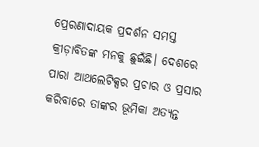ପ୍ରେରଣାଦାୟକ ପ୍ରଦର୍ଶନ ସମସ୍ତ କ୍ରୀଡ଼ାବିତଙ୍କ ମନକୁ ଛୁଇଁଛି। ଦେଶରେ ପାରା ଆଥଲେଟିକ୍ସର ପ୍ରଚାର ଓ ପ୍ରସାର କରିବାରେ ତାଙ୍କର ଭୂମିକା ଅତ୍ୟନ୍ତ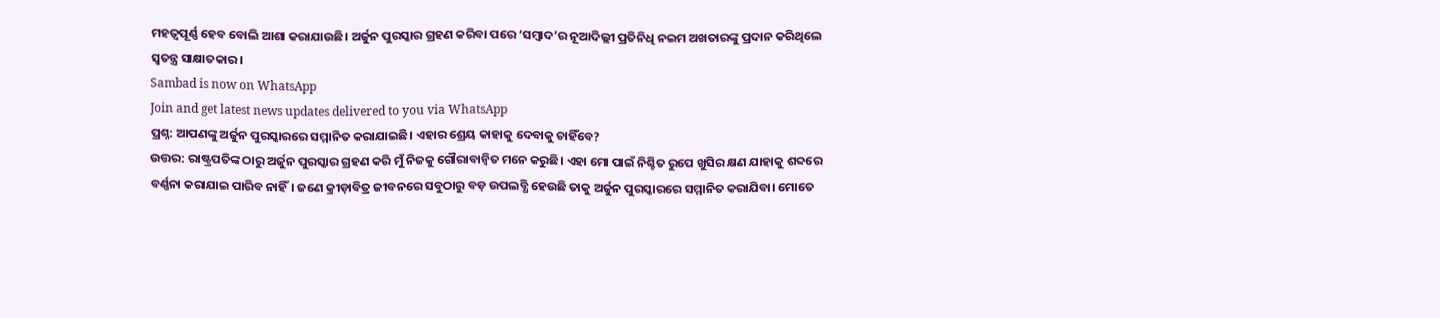ମହତ୍ବପୂର୍ଣ୍ଣ ହେବ ବୋଲି ଆଶା କରାଯାଉଛି। ଅର୍ଜୁନ ପୁରସ୍କାର ଗ୍ରହଣ କରିବା ପରେ ‘ସମ୍ବାଦ’ର ନୂଆଦିଲ୍ଲୀ ପ୍ରତିନିଧି ନଇମ ଅଖତାରଙ୍କୁ ପ୍ରଦାନ କରିଥିଲେ ସ୍ବତନ୍ତ୍ର ସାକ୍ଷାତକାର।
Sambad is now on WhatsApp
Join and get latest news updates delivered to you via WhatsApp
ପ୍ରଶ୍ନ: ଆପଣଙ୍କୁ ଅର୍ଜୁନ ପୁରସ୍କାରରେ ସମ୍ମାନିତ କରାଯାଇଛି। ଏହାର ଶ୍ରେୟ କାହାକୁ ଦେବାକୁ ଚାହିଁବେ?
ଉତ୍ତର: ରାଷ୍ଟ୍ରପତିଙ୍କ ଠାରୁ ଅର୍ଜୁନ ପୁରସ୍କାର ଗ୍ରହଣ କରି ମୁଁ ନିଜକୁ ଗୌରାବାନ୍ବିତ ମନେ କରୁଛି। ଏହା ମୋ ପାଇଁ ନିଶ୍ଚିତ ରୁପେ ଖୁସିର କ୍ଷଣ ଯାହାକୁ ଶବ୍ଦରେ ବର୍ଣ୍ଣନା କରାଯାଇ ପାରିବ ନାହିଁ। ଜଣେ କ୍ରୀଡ଼ାବିତ୍ର ଜୀବନରେ ସବୁଠାରୁ ବଡ଼ ଉପଲବ୍ଧି ହେଉଛି ତାକୁ ଅର୍ଜୁନ ପୁରସ୍କାରରେ ସମ୍ମାନିତ କରାଯିବା। ମୋତେ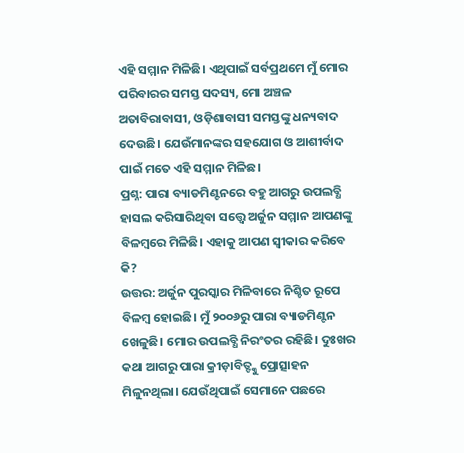ଏହି ସମ୍ମାନ ମିଳିଛି। ଏଥିପାଇଁ ସର୍ବପ୍ରଥମେ ମୁଁ ମୋର ପରିବାରର ସମସ୍ତ ସଦସ୍ୟ, ମୋ ଅଞ୍ଚଳ ଅତାବିରାବାସୀ, ଓଡ଼ିଶାବାସୀ ସମସ୍ତଙ୍କୁ ଧନ୍ୟବାଦ ଦେଉଛି। ଯେଉଁମାନଙ୍କର ସହଯୋଗ ଓ ଆଶୀର୍ବାଦ ପାଇଁ ମତେ ଏହି ସମ୍ମାନ ମିଳିଛ।
ପ୍ରଶ୍ନ: ପାରା ବ୍ୟାଡମିଣ୍ଟନରେ ବହୁ ଆଗରୁ ଉପଲବ୍ଧି ହାସଲ କରିସାରିଥିବା ସତ୍ତ୍ବେ ଅର୍ଜୁନ ସମ୍ମାନ ଆପଣଙ୍କୁ ବିଳମ୍ବରେ ମିଳିଛି। ଏହାକୁ ଆପଣ ସ୍ବୀକାର କରିବେ କି?
ଉତ୍ତର: ଅର୍ଜୁନ ପୁରସ୍କାର ମିଳିବାରେ ନିଶ୍ଚିତ ରୂପେ ବିଳମ୍ବ ହୋଇଛି। ମୁଁ ୨୦୦୬ରୁ ପାରା ବ୍ୟାଡମିଣ୍ଟନ ଖେଳୁଛି। ମୋର ଉପଲବ୍ଧି ନିରଂତର ରହିଛି। ଦୁଃଖର କଥା ଆଗରୁ ପାରା କ୍ରୀଡ଼ାବିତ୍ଙ୍କୁ ପ୍ରୋତ୍ସାହନ ମିଳୁନଥିଲା। ଯେଉଁଥିପାଇଁ ସେମାନେ ପଛରେ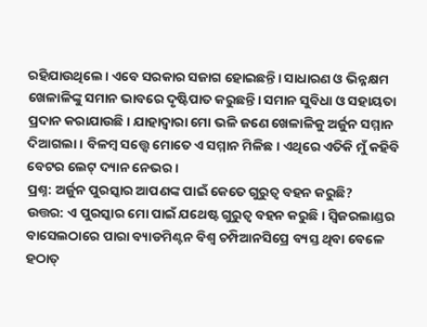ରହିଯାଉଥିଲେ। ଏବେ ସରକାର ସଜାଗ ହୋଇଛନ୍ତି। ସାଧାରଣ ଓ ଭିନ୍ନକ୍ଷମ ଖେଳାଳିଙ୍କୁ ସମାନ ଭାବରେ ଦୃଷ୍ଟିପାତ କରୁଛନ୍ତି। ସମାନ ସୁବିଧା ଓ ସହାୟତା ପ୍ରଦାନ କରାଯାଉଛି। ଯାହାଦ୍ବାରା ମୋ ଭଳି ଜଣେ ଖେଳାଳିକୁ ଅର୍ଜୁନ ସମ୍ମାନ ଦିଆଗଲା। ବିଳମ୍ବ ସତ୍ତ୍ବେ ମୋତେ ଏ ସମ୍ମାନ ମିଳିଛ। ଏଥିରେ ଏତିକି ମୁଁ କହିବି ବେଟର ଲେଟ୍ ଦ୍ୟାନ ନେଭର।
ପ୍ରଶ୍ନ: ଅର୍ଜୁନ ପୁରସ୍କାର ଆପଣଙ୍କ ପାଇଁ କେତେ ଗୁରୁତ୍ବ ବହନ କରୁଛି?
ଉତ୍ତର: ଏ ପୁରସ୍କାର ମୋ ପାଇଁ ଯଥେଷ୍ଟ ଗୁରୁତ୍ବ ବହନ କରୁଛି। ସ୍ବିଜରଲାଣ୍ଡର ବାସେଲଠାରେ ପାରା ବ୍ୟାଡମିଣ୍ଟନ ବିଶ୍ବ ଚମ୍ପିଆନସିପ୍ରେ ବ୍ୟସ୍ତ ଥିବା ବେଳେ ହଠାତ୍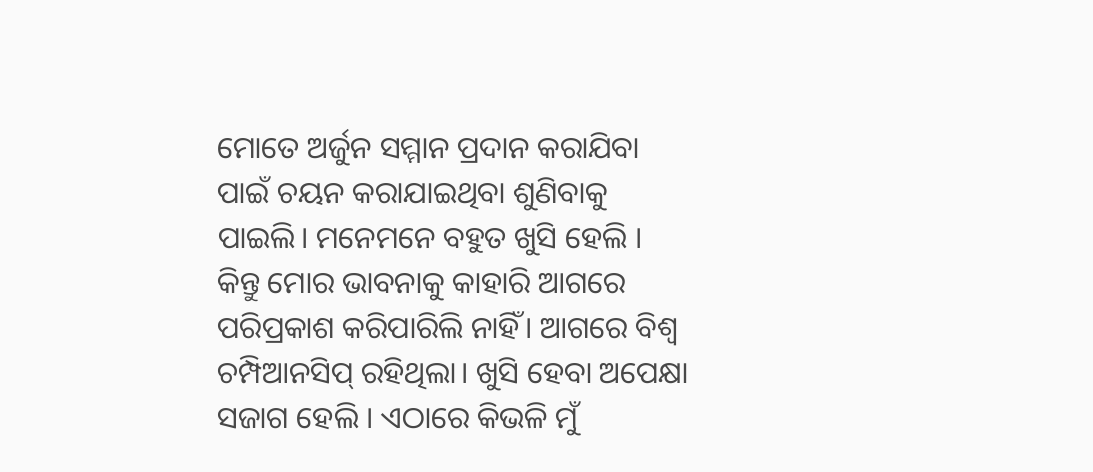ମୋତେ ଅର୍ଜୁନ ସମ୍ମାନ ପ୍ରଦାନ କରାଯିବା ପାଇଁ ଚୟନ କରାଯାଇଥିବା ଶୁଣିବାକୁ ପାଇଲି। ମନେମନେ ବହୁତ ଖୁସି ହେଲି । କିନ୍ତୁ ମୋର ଭାବନାକୁ କାହାରି ଆଗରେ ପରିପ୍ରକାଶ କରିପାରିଲି ନାହିଁ। ଆଗରେ ବିଶ୍ବ ଚମ୍ପିଆନସିପ୍ ରହିଥିଲା। ଖୁସି ହେବା ଅପେକ୍ଷା ସଜାଗ ହେଲି । ଏଠାରେ କିଭଳି ମୁଁ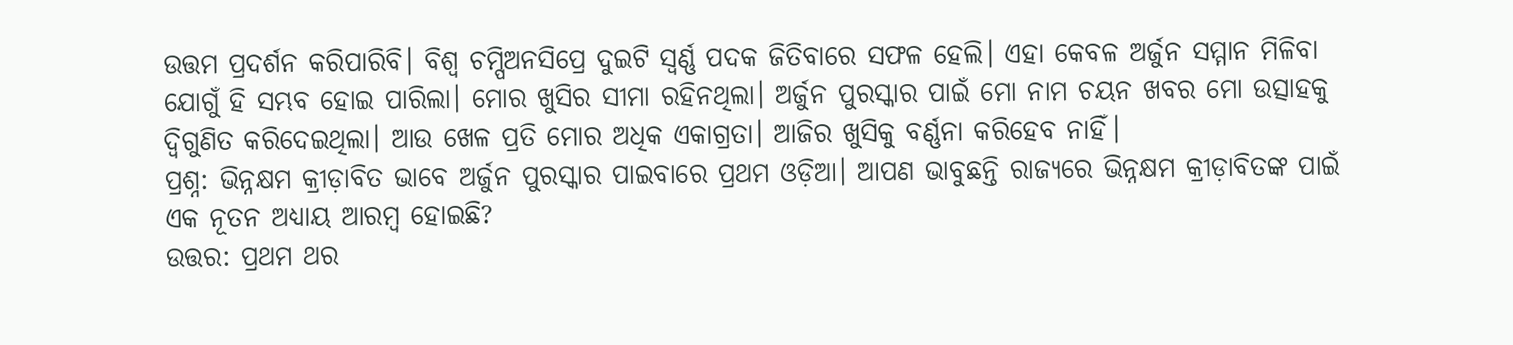ଉତ୍ତମ ପ୍ରଦର୍ଶନ କରିପାରିବି। ବିଶ୍ବ ଚମ୍ପିଅନସିପ୍ରେ ଦୁଇଟି ସ୍ବର୍ଣ୍ଣ ପଦକ ଜିତିବାରେ ସଫଳ ହେଲି। ଏହା କେବଳ ଅର୍ଜୁନ ସମ୍ମାନ ମିଳିବା ଯୋଗୁଁ ହି ସମ୍ଭବ ହୋଇ ପାରିଲା। ମୋର ଖୁସିର ସୀମା ରହିନଥିଲା। ଅର୍ଜୁନ ପୁରସ୍କାର ପାଇଁ ମୋ ନାମ ଚୟନ ଖବର ମୋ ଉତ୍ସାହକୁ ଦ୍ବିଗୁଣିତ କରିଦେଇଥିଲା। ଆଉ ଖେଳ ପ୍ରତି ମୋର ଅଧିକ ଏକାଗ୍ରତା। ଆଜିର ଖୁସିକୁ ବର୍ଣ୍ଣନା କରିହେବ ନାହିଁ।
ପ୍ରଶ୍ନ: ଭିନ୍ନକ୍ଷମ କ୍ରୀଡ଼ାବିତ ଭାବେ ଅର୍ଜୁନ ପୁରସ୍କାର ପାଇବାରେ ପ୍ରଥମ ଓଡ଼ିଆ। ଆପଣ ଭାବୁଛନ୍ତି ରାଜ୍ୟରେ ଭିନ୍ନକ୍ଷମ କ୍ରୀଡ଼ାବିତଙ୍କ ପାଇଁ ଏକ ନୂତନ ଅଧ୍ୟାୟ ଆରମ୍ବ ହୋଇଛି?
ଉତ୍ତର: ପ୍ରଥମ ଥର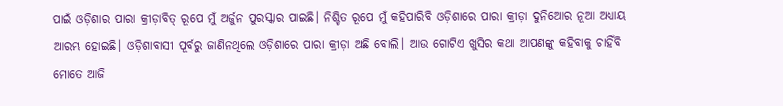ପାଇଁ ଓଡ଼ିଶାର ପାରା କ୍ରୀଡ଼ାବିତ୍ ରୂପେ ମୁଁ ଅର୍ଜୁନ ପୁରସ୍କାର ପାଇଛି। ନିଶ୍ଚିତ ରୂପେ ମୁଁ କହିପାରିବି ଓଡ଼ିଶାରେ ପାରା କ୍ରୀଡ଼ା ଦୁନିଆେର ନୂଆ ଅଧ୍ୟାୟ ଆରମ୍ଭ ହୋଇଛି। ଓଡ଼ିଶାବାସୀ ପୂର୍ବରୁ ଜାଣିନଥିଲେ ଓଡ଼ିଶାରେ ପାରା କ୍ରୀଡ଼ା ଅଛି ବୋଲି। ଆଉ ଗୋଟିଏ ଖୁସିର କଥା ଆପଣଙ୍କୁ କହିବାକୁ ଚାହିଁବି ମୋତେ ଆଜି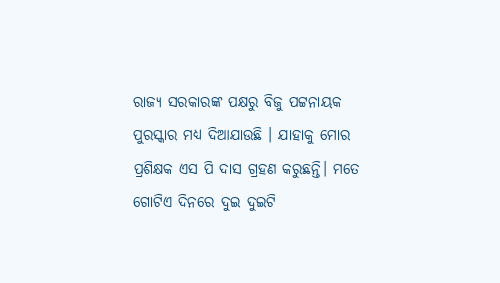ରାଜ୍ୟ ସରକାରଙ୍କ ପକ୍ଷରୁ ବିଜୁ ପଟ୍ଟନାୟକ ପୁରସ୍କାର ମଧ୍ୟ ଦିଆଯାଉଛି । ଯାହାକୁ ମୋର ପ୍ରଶିକ୍ଷକ ଏସ ପି ଦାସ ଗ୍ରହଣ କରୁଛନ୍ତି। ମତେ ଗୋଟିଏ ଦିନରେ ଦୁଇ ଦୁଇଟି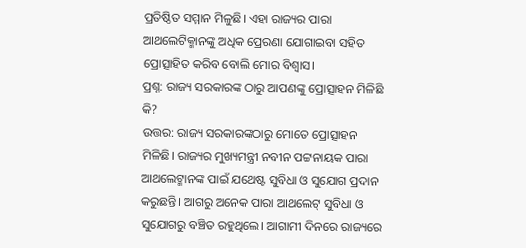ପ୍ରତିଷ୍ଠିତ ସମ୍ମାନ ମିଳୁଛି। ଏହା ରାଜ୍ୟର ପାରା ଆଥଲେଟିକ୍ମାନଙ୍କୁ ଅଧିକ ପ୍ରେରଣା ଯୋଗାଇବା ସହିତ ପ୍ରୋତ୍ସାହିତ କରିବ ବୋଲି ମୋର ବିଶ୍ବାସ।
ପ୍ରଶ୍ନ: ରାଜ୍ୟ ସରକାରଙ୍କ ଠାରୁ ଆପଣଙ୍କୁ ପ୍ରୋତ୍ସାହନ ମିଳିଛି କି?
ଉତ୍ତର: ରାଜ୍ୟ ସରକାରଙ୍କଠାରୁ ମୋତେ ପ୍ରୋତ୍ସାହନ ମିଳିଛି। ରାଜ୍ୟର ମୁଖ୍ୟମନ୍ତ୍ରୀ ନବୀନ ପଟ୍ଟନାୟକ ପାରା ଆଥଲେଟ୍ମାନଙ୍କ ପାଇଁ ଯଥେଷ୍ଟ ସୁବିଧା ଓ ସୁଯୋଗ ପ୍ରଦାନ କରୁଛନ୍ତି। ଆଗରୁ ଅନେକ ପାରା ଆଥଲେଟ୍ ସୁବିଧା ଓ ସୁଯୋଗରୁ ବଞ୍ଚିତ ରହୁଥିଲେ। ଆଗାମୀ ଦିନରେ ରାଜ୍ୟରେ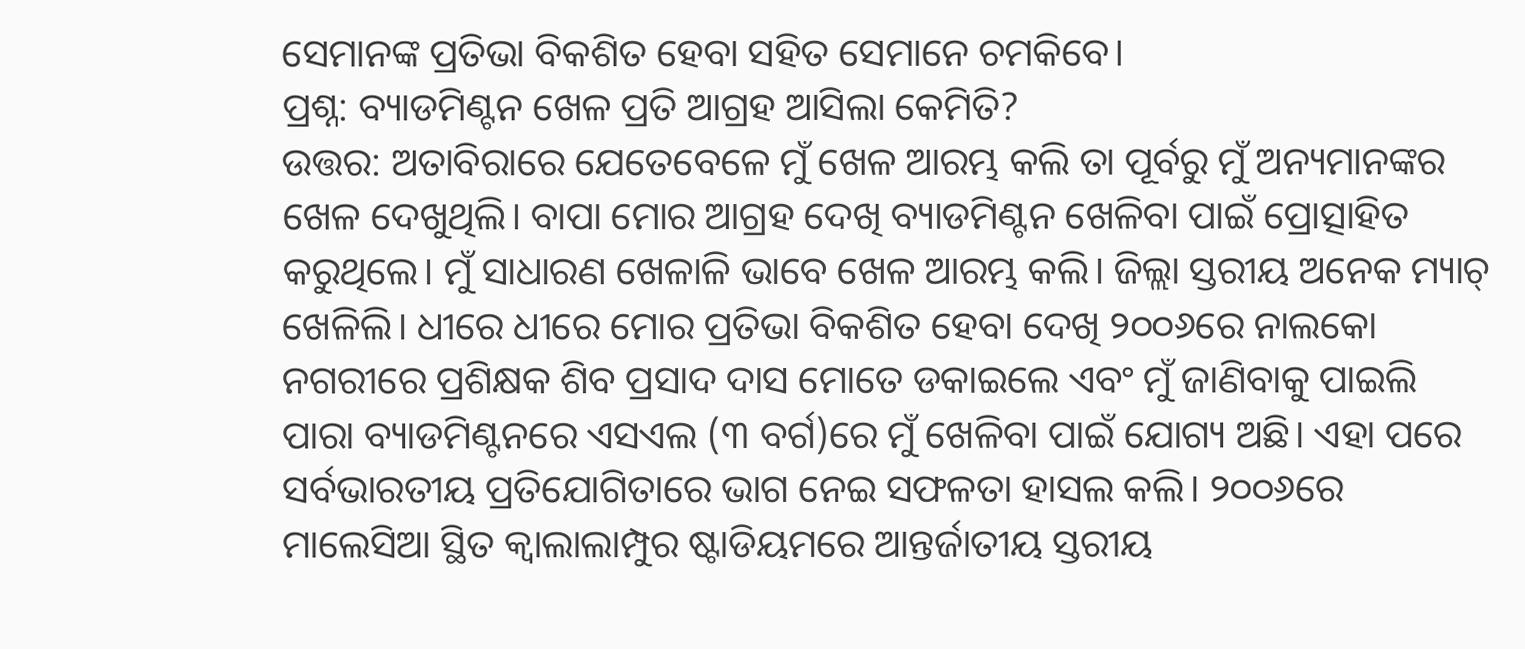ସେମାନଙ୍କ ପ୍ରତିଭା ବିକଶିତ ହେବା ସହିତ ସେମାନେ ଚମକିବେ।
ପ୍ରଶ୍ନ: ବ୍ୟାଡମିଣ୍ଟନ ଖେଳ ପ୍ରତି ଆଗ୍ରହ ଆସିଲା କେମିତି?
ଉତ୍ତର: ଅତାବିରାରେ ଯେତେବେଳେ ମୁଁ ଖେଳ ଆରମ୍ଭ କଲି ତା ପୂର୍ବରୁ ମୁଁ ଅନ୍ୟମାନଙ୍କର ଖେଳ ଦେଖୁଥିଲି। ବାପା ମୋର ଆଗ୍ରହ ଦେଖି ବ୍ୟାଡମିଣ୍ଟନ ଖେଳିବା ପାଇଁ ପ୍ରୋତ୍ସାହିତ କରୁଥିଲେ। ମୁଁ ସାଧାରଣ ଖେଳାଳି ଭାବେ ଖେଳ ଆରମ୍ଭ କଲି। ଜିଲ୍ଲା ସ୍ତରୀୟ ଅନେକ ମ୍ୟାଚ୍ ଖେଳିଲି। ଧୀରେ ଧୀରେ ମୋର ପ୍ରତିଭା ବିକଶିତ ହେବା ଦେଖି ୨୦୦୬ରେ ନାଲକୋ ନଗରୀରେ ପ୍ରଶିକ୍ଷକ ଶିବ ପ୍ରସାଦ ଦାସ ମୋତେ ଡକାଇଲେ ଏବଂ ମୁଁ ଜାଣିବାକୁ ପାଇଲି ପାରା ବ୍ୟାଡମିଣ୍ଟନରେ ଏସଏଲ (୩ ବର୍ଗ)ରେ ମୁଁ ଖେଳିବା ପାଇଁ ଯୋଗ୍ୟ ଅଛି। ଏହା ପରେ ସର୍ବଭାରତୀୟ ପ୍ରତିଯୋଗିତାରେ ଭାଗ ନେଇ ସଫଳତା ହାସଲ କଲି। ୨୦୦୬ରେ ମାଲେସିଆ ସ୍ଥିତ କ୍ବାଲାଲାମ୍ପୁର ଷ୍ଟାଡିୟମରେ ଆନ୍ତର୍ଜାତୀୟ ସ୍ତରୀୟ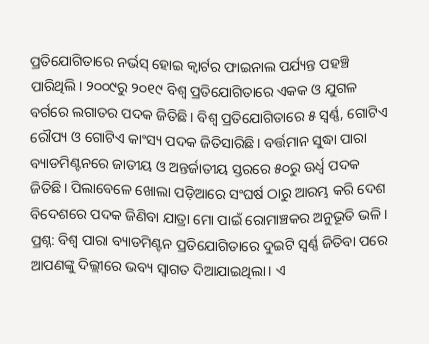ପ୍ରତିଯୋଗିତାରେ ନର୍ଭସ୍ ହୋଇ କ୍ବାର୍ଟର ଫାଇନାଲ ପର୍ଯ୍ୟନ୍ତ ପହଞ୍ଚି ପାରିଥିଲି। ୨୦୦୯ରୁ ୨୦୧୯ ବିଶ୍ବ ପ୍ରତିଯୋଗିତାରେ ଏକକ ଓ ଯୁଗଳ ବର୍ଗରେ ଲଗାତର ପଦକ ଜିତିଛି। ବିଶ୍ବ ପ୍ରତିଯୋଗିତାରେ ୫ ସ୍ବର୍ଣ୍ଣ, ଗୋଟିଏ ରୌପ୍ୟ ଓ ଗୋଟିଏ କାଂସ୍ୟ ପଦକ ଜିତିସାରିଛି। ବର୍ତ୍ତମାନ ସୁଦ୍ଧା ପାରା ବ୍ୟାଡମିଣ୍ଟନରେ ଜାତୀୟ ଓ ଅନ୍ତର୍ଜାତୀୟ ସ୍ତରରେ ୫୦ରୁ ଊର୍ଧ୍ବ ପଦକ ଜିତିଛି। ପିଲାବେଳେ ଖୋଲା ପଡ଼ିଆରେ ସଂଘର୍ଷ ଠାରୁ ଆରମ୍ଭ କରି ଦେଶ ବିଦେଶରେ ପଦକ ଜିଣିବା ଯାତ୍ରା ମୋ ପାଇଁ ରୋମାଞ୍ଚକର ଅନୁଭୂତି ଭଳି।
ପ୍ରଶ୍ନ: ବିଶ୍ବ ପାରା ବ୍ୟାଡମିଣ୍ଟନ ପ୍ରତିଯୋଗିତାରେ ଦୁଇଟି ସ୍ବର୍ଣ୍ଣ ଜିତିବା ପରେ ଆପଣଙ୍କୁ ଦିଲ୍ଲୀରେ ଭବ୍ୟ ସ୍ବାଗତ ଦିଆଯାଇଥିଲା। ଏ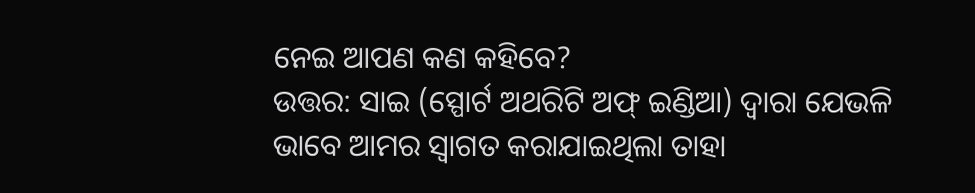ନେଇ ଆପଣ କଣ କହିବେ?
ଉତ୍ତର: ସାଇ (ସ୍ପୋର୍ଟ ଅଥରିଟି ଅଫ୍ ଇଣ୍ଡିଆ) ଦ୍ବାରା ଯେଭଳି ଭାବେ ଆମର ସ୍ବାଗତ କରାଯାଇଥିଲା ତାହା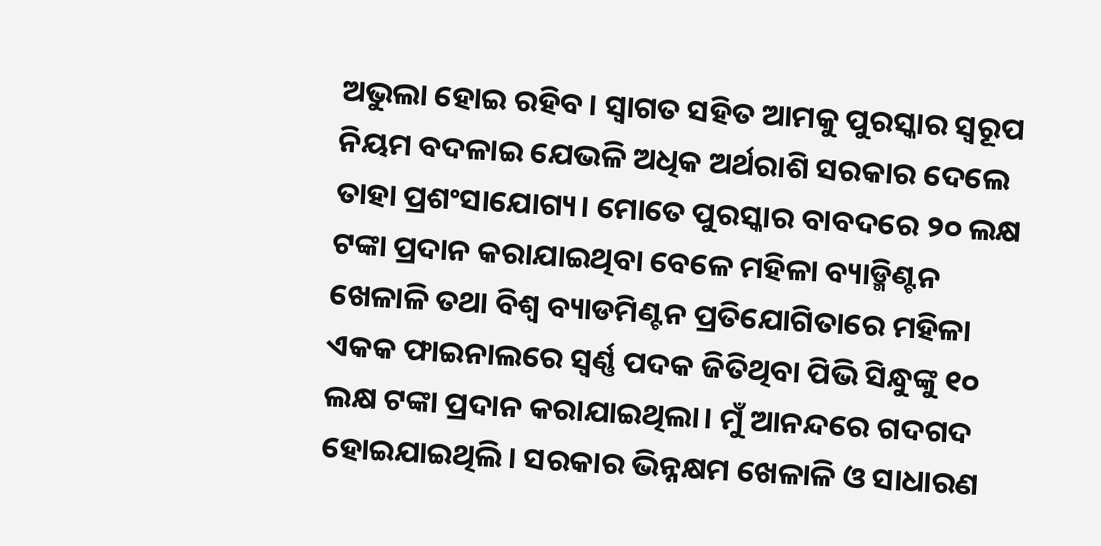ଅଭୁଲା ହୋଇ ରହିବ। ସ୍ବାଗତ ସହିତ ଆମକୁ ପୁରସ୍କାର ସ୍ବରୂପ ନିୟମ ବଦଳାଇ ଯେଭଳି ଅଧିକ ଅର୍ଥରାଶି ସରକାର ଦେଲେ ତାହା ପ୍ରଶଂସାଯୋଗ୍ୟ। ମୋତେ ପୁରସ୍କାର ବାବଦରେ ୨୦ ଲକ୍ଷ ଟଙ୍କା ପ୍ରଦାନ କରାଯାଇଥିବା ବେଳେ ମହିଳା ବ୍ୟାଡ୍ମିଣ୍ଟନ ଖେଳାଳି ତଥା ବିଶ୍ବ ବ୍ୟାଡମିଣ୍ଟନ ପ୍ରତିଯୋଗିତାରେ ମହିଳା ଏକକ ଫାଇନାଲରେ ସ୍ବର୍ଣ୍ଣ ପଦକ ଜିତିଥିବା ପିଭି ସିନ୍ଧୁଙ୍କୁ ୧୦ ଲକ୍ଷ ଟଙ୍କା ପ୍ରଦାନ କରାଯାଇଥିଲା। ମୁଁ ଆନନ୍ଦରେ ଗଦଗଦ ହୋଇଯାଇଥିଲି। ସରକାର ଭିନ୍ନକ୍ଷମ ଖେଳାଳି ଓ ସାଧାରଣ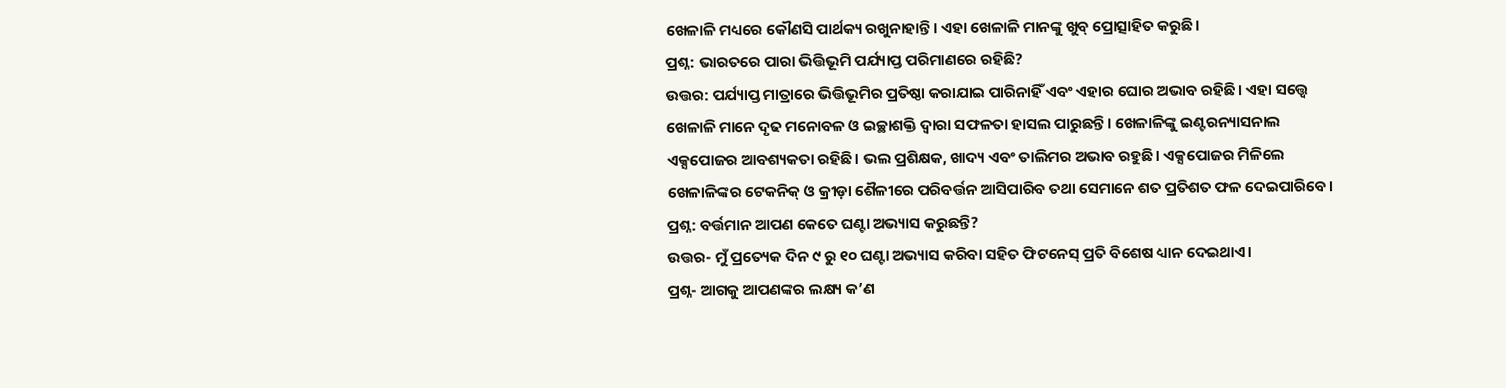ଖେଳାଳି ମଧ୍ୟରେ କୌଣସି ପାର୍ଥକ୍ୟ ରଖୁନାହାନ୍ତି। ଏହା ଖେଳାଳି ମାନଙ୍କୁ ଖୁବ୍ ପ୍ରୋତ୍ସାହିତ କରୁଛି।
ପ୍ରଶ୍ନ: ଭାରତରେ ପାରା ଭିତ୍ତିଭୂମି ପର୍ଯ୍ୟାପ୍ତ ପରିମାଣରେ ରହିଛି?
ଉତ୍ତର: ପର୍ଯ୍ୟାପ୍ତ ମାତ୍ରାରେ ଭିତ୍ତିଭୂମିର ପ୍ରତିଷ୍ଠା କରାଯାଇ ପାରିନାହିଁ ଏବଂ ଏହାର ଘୋର ଅଭାବ ରହିଛି। ଏହା ସତ୍ତ୍ବେ ଖେଳାଳି ମାନେ ଦୃଢ ମନୋବଳ ଓ ଇଚ୍ଛାଶକ୍ତି ଦ୍ବାରା ସଫଳତା ହାସଲ ପାରୁଛନ୍ତି। ଖେଳାଳିଙ୍କୁ ଇଣ୍ଟରନ୍ୟାସନାଲ ଏକ୍ସପୋଜର ଆବଶ୍ୟକତା ରହିଛି। ଭଲ ପ୍ରଶିକ୍ଷକ, ଖାଦ୍ୟ ଏବଂ ତାଲିମର ଅଭାବ ରହୁଛି। ଏକ୍ସପୋଜର ମିଳିଲେ ଖେଳାଳିଙ୍କର ଟେକନିକ୍ ଓ କ୍ରୀଡ଼ା ଶୈଳୀରେ ପରିବର୍ତ୍ତନ ଆସିପାରିବ ତଥା ସେମାନେ ଶତ ପ୍ରତିଶତ ଫଳ ଦେଇପାରିବେ।
ପ୍ରଶ୍ନ: ବର୍ତ୍ତମାନ ଆପଣ କେତେ ଘଣ୍ଟା ଅଭ୍ୟାସ କରୁଛନ୍ତି?
ଉତ୍ତର- ମୁଁ ପ୍ରତ୍ୟେକ ଦିନ ୯ ରୁ ୧୦ ଘଣ୍ଟା ଅଭ୍ୟାସ କରିବା ସହିତ ଫିଟନେସ୍ ପ୍ରତି ବିଶେଷ ଧ୍ୟାନ ଦେଇଥାଏ।
ପ୍ରଶ୍ନ- ଆଗକୁ ଆପଣଙ୍କର ଲକ୍ଷ୍ୟ କ’ଣ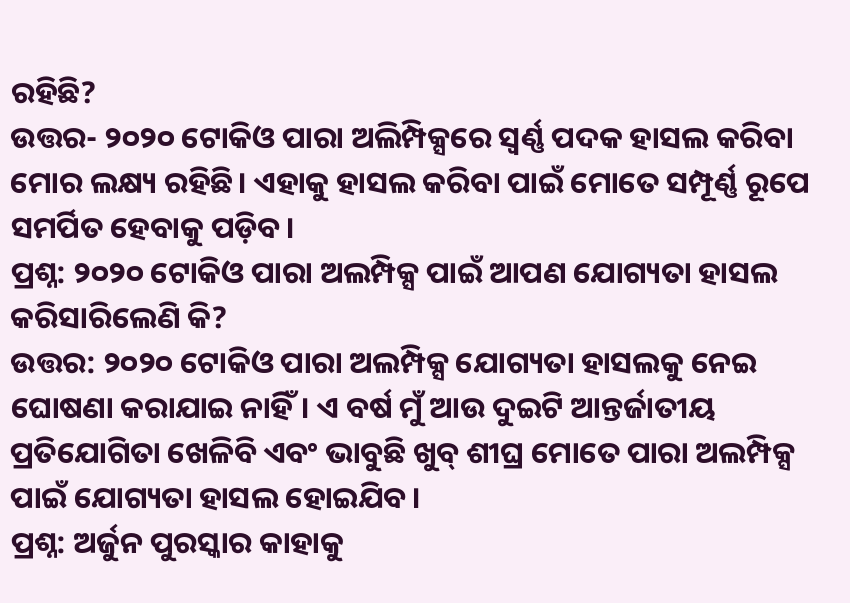ରହିଛି?
ଉତ୍ତର- ୨୦୨୦ ଟୋକିଓ ପାରା ଅଲିମ୍ପିକ୍ସରେ ସ୍ବର୍ଣ୍ଣ ପଦକ ହାସଲ କରିବା ମୋର ଲକ୍ଷ୍ୟ ରହିଛି। ଏହାକୁ ହାସଲ କରିବା ପାଇଁ ମୋତେ ସମ୍ପୂର୍ଣ୍ଣ ରୂପେ ସମର୍ପିତ ହେବାକୁ ପଡ଼ିବ।
ପ୍ରଶ୍ନ: ୨୦୨୦ ଟୋକିଓ ପାରା ଅଲମ୍ପିକ୍ସ ପାଇଁ ଆପଣ ଯୋଗ୍ୟତା ହାସଲ କରିସାରିଲେଣି କି?
ଉତ୍ତର: ୨୦୨୦ ଟୋକିଓ ପାରା ଅଲମ୍ପିକ୍ସ ଯୋଗ୍ୟତା ହାସଲକୁ ନେଇ ଘୋଷଣା କରାଯାଇ ନାହିଁ। ଏ ବର୍ଷ ମୁଁ ଆଉ ଦୁଇଟି ଆନ୍ତର୍ଜାତୀୟ ପ୍ରତିଯୋଗିତା ଖେଳିବି ଏବଂ ଭାବୁଛି ଖୁବ୍ ଶୀଘ୍ର ମୋତେ ପାରା ଅଲମ୍ପିକ୍ସ ପାଇଁ ଯୋଗ୍ୟତା ହାସଲ ହୋଇଯିବ।
ପ୍ରଶ୍ନ: ଅର୍ଜୁନ ପୁରସ୍କାର କାହାକୁ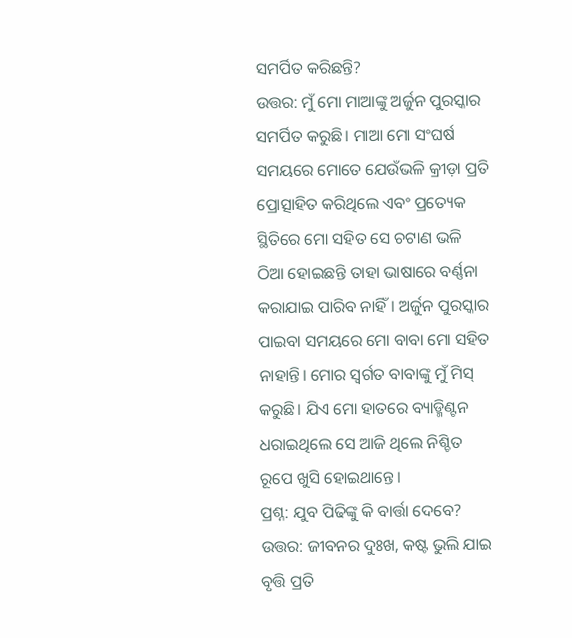ସମର୍ପିତ କରିଛନ୍ତି?
ଉତ୍ତର: ମୁଁ ମୋ ମାଆଙ୍କୁ ଅର୍ଜୁନ ପୁରସ୍କାର ସମର୍ପିତ କରୁଛି। ମାଆ ମୋ ସଂଘର୍ଷ ସମୟରେ ମୋତେ ଯେଉଁଭଳି କ୍ରୀଡ଼ା ପ୍ରତି ପ୍ରୋତ୍ସାହିତ କରିଥିଲେ ଏବଂ ପ୍ରତ୍ୟେକ ସ୍ଥିତିରେ ମୋ ସହିତ ସେ ଚଟାଣ ଭଳି ଠିଆ ହୋଇଛନ୍ତି ତାହା ଭାଷାରେ ବର୍ଣ୍ଣନା କରାଯାଇ ପାରିବ ନାହିଁ। ଅର୍ଜୁନ ପୁରସ୍କାର ପାଇବା ସମୟରେ ମୋ ବାବା ମୋ ସହିତ ନାହାନ୍ତି। ମୋର ସ୍ବର୍ଗତ ବାବାଙ୍କୁ ମୁଁ ମିସ୍ କରୁଛି। ଯିଏ ମୋ ହାତରେ ବ୍ୟାଡ୍ମିଣ୍ଟନ ଧରାଇଥିଲେ ସେ ଆଜି ଥିଲେ ନିଶ୍ଚିତ ରୂପେ ଖୁସି ହୋଇଥାନ୍ତେ।
ପ୍ରଶ୍ନ: ଯୁବ ପିଢିଙ୍କୁ କି ବାର୍ତ୍ତା ଦେବେ?
ଉତ୍ତର: ଜୀବନର ଦୁଃଖ, କଷ୍ଟ ଭୁଲି ଯାଇ ବୃତ୍ତି ପ୍ରତି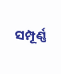ସମ୍ପୂର୍ଣ୍ଣ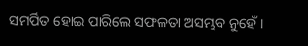ସମର୍ପିତ ହୋଇ ପାରିଲେ ସଫଳତା ଅସମ୍ଭବ ନୁହେଁ।